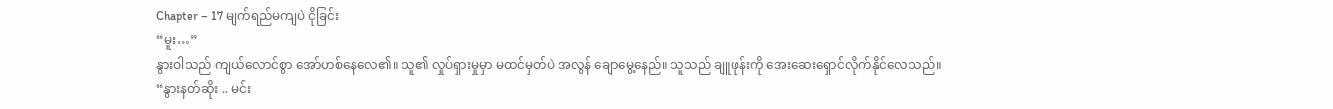Chapter – 17 မျက်ရည်မကျပဲ ငိုခြင်း
“မူး…”
နွားဝါသည် ကျယ်လောင်စွာ အော်ဟစ်နေလေ၏။ သူ၏ လှုပ်ရှားမှုမှာ မထင်မှတ်ပဲ အလွန် ချောမွေ့နေည်။ သူသည် ချူဖုန်းကို အေးဆေးရှောင်လိုက်နိုင်လေသည်။
“နွားနတ်ဆိုး .. မင်း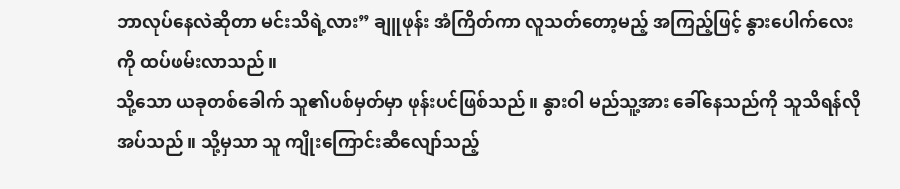ဘာလုပ်နေလဲဆိုတာ မင်းသိရဲ့လား” ချူဖုန်း အံကြိတ်ကာ လူသတ်တော့မည့် အကြည့်ဖြင့် နွားပေါက်လေးကို ထပ်ဖမ်းလာသည်။
သို့သော ယခုတစ်ခေါက် သူ၏ပစ်မှတ်မှာ ဖုန်းပင်ဖြစ်သည်။ နွားဝါ မည်သူ့အား ခေါ်နေသည်ကို သူသိရန်လိုအပ်သည်။ သို့မှသာ သူ ကျိုးကြောင်းဆီလျော်သည့်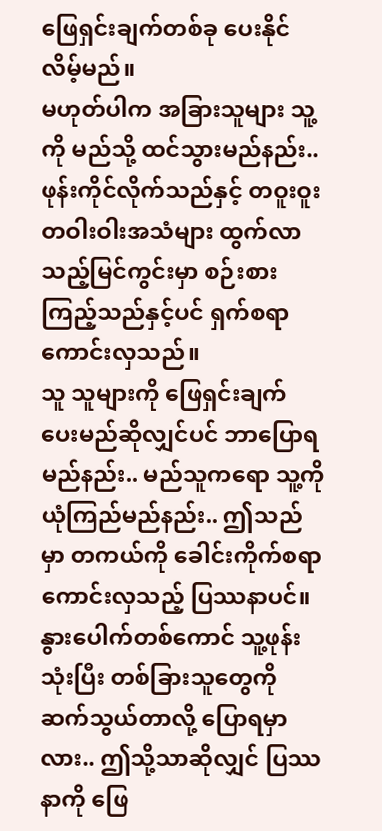ဖြေရှင်းချက်တစ်ခု ပေးနိုင်လိမ့်မည်။
မဟုတ်ပါက အခြားသူများ သူ့ကို မည်သို့ ထင်သွားမည်နည်း.. ဖုန်းကိုင်လိုက်သည်နှင့် တဝူးဝူးတဝါးဝါးအသံများ ထွက်လာသည့်မြင်ကွင်းမှာ စဉ်းစားကြည့်သည်နှင့်ပင် ရှက်စရာကောင်းလှသည်။
သူ သူများကို ဖြေရှင်းချက် ပေးမည်ဆိုလျှင်ပင် ဘာပြောရမည်နည်း.. မည်သူကရော သူ့ကို ယုံကြည်မည်နည်း.. ဤသည်မှာ တကယ်ကို ခေါင်းကိုက်စရာကောင်းလှသည့် ပြဿနာပင်။
နွားပေါက်တစ်ကောင် သူ့ဖုန်းသုံးပြီး တစ်ခြားသူတွေကို ဆက်သွယ်တာလို့ ပြောရမှာလား.. ဤသို့သာဆိုလျှင် ပြဿနာကို ဖြေ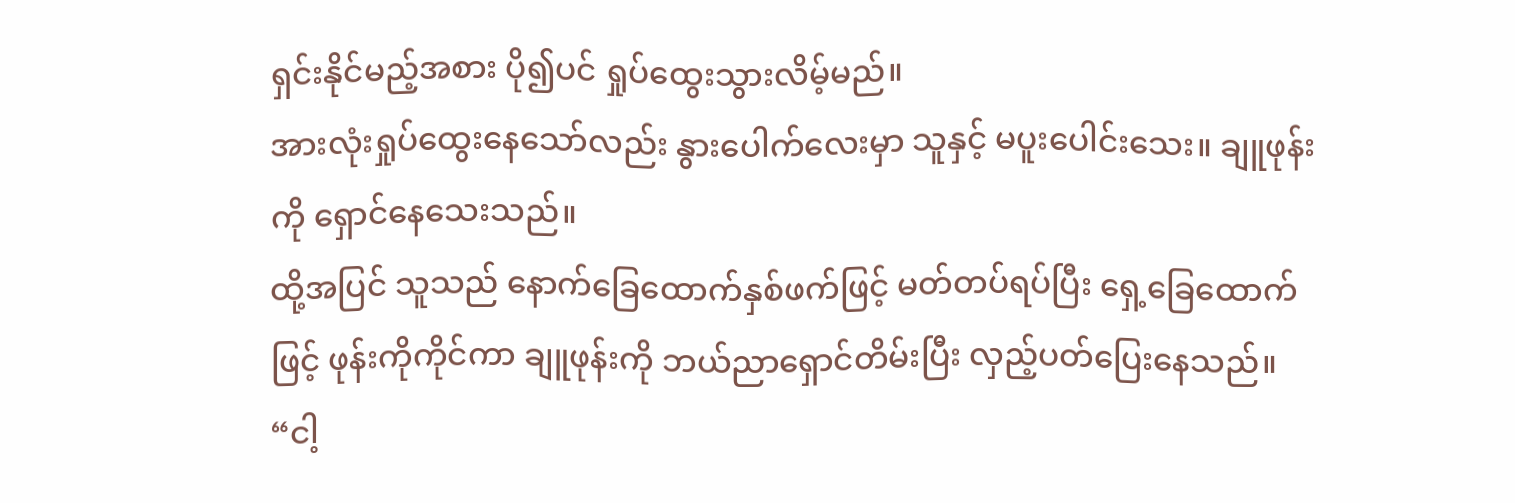ရှင်းနိုင်မည့်အစား ပို၍ပင် ရှုပ်ထွေးသွားလိမ့်မည်။
အားလုံးရှုပ်ထွေးနေသော်လည်း နွားပေါက်လေးမှာ သူနှင့် မပူးပေါင်းသေး။ ချူဖုန်းကို ရှောင်နေသေးသည်။
ထို့အပြင် သူသည် နောက်ခြေထောက်နှစ်ဖက်ဖြင့် မတ်တပ်ရပ်ပြီး ရှေ့ခြေထောက်ဖြင့် ဖုန်းကိုကိုင်ကာ ချူဖုန်းကို ဘယ်ညာရှောင်တိမ်းပြီး လှည့်ပတ်ပြေးနေသည်။
“ငါ့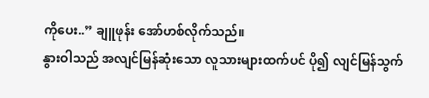ကိုပေး..” ချူဖုန်း အော်ဟစ်လိုက်သည်။
နွားဝါသည် အလျင်မြန်ဆုံးသော လူသားများထက်ပင် ပို၍ လျင်မြန်သွက်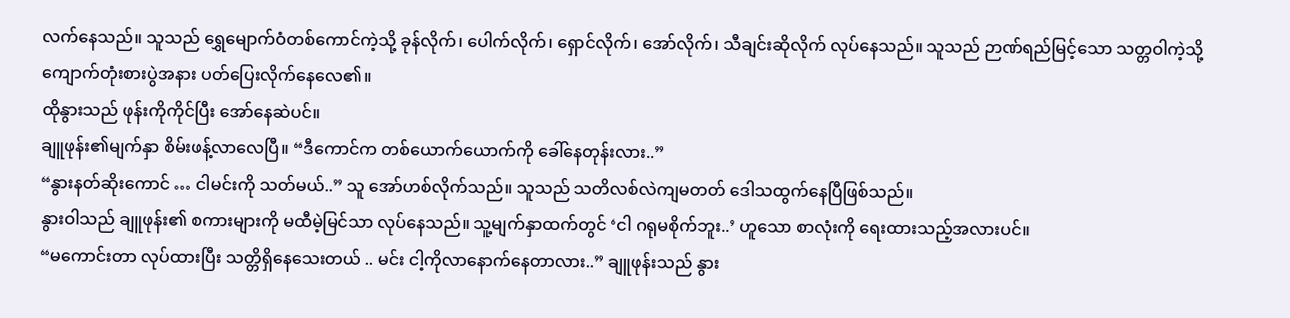လက်နေသည်။ သူသည် ရွှေမျောက်ဝံတစ်ကောင်ကဲ့သို့ ခုန်လိုက်၊ ပေါက်လိုက်၊ ရှောင်လိုက်၊ အော်လိုက်၊ သီချင်းဆိုလိုက် လုပ်နေသည်။ သူသည် ဉာဏ်ရည်မြင့်သော သတ္တဝါကဲ့သို့ ကျောက်တုံးစားပွဲအနား ပတ်ပြေးလိုက်နေလေ၏။
ထိုနွားသည် ဖုန်းကိုကိုင်ပြီး အော်နေဆဲပင်။
ချူဖုန်း၏မျက်နှာ စိမ်းဖန့်လာလေပြီ။ “ဒီကောင်က တစ်ယောက်ယောက်ကို ခေါ်နေတုန်းလား..”
“နွားနတ်ဆိုးကောင် … ငါမင်းကို သတ်မယ်..” သူ အော်ဟစ်လိုက်သည်။ သူသည် သတိလစ်လဲကျမတတ် ဒေါသထွက်နေပြီဖြစ်သည်။
နွားဝါသည် ချူဖုန်း၏ စကားများကို မထီမဲ့မြင်သာ လုပ်နေသည်။ သူ့မျက်နှာထက်တွင် ‘ငါ ဂရုမစိုက်ဘူး..’ ဟူသော စာလုံးကို ရေးထားသည့်အလားပင်။
“မကောင်းတာ လုပ်ထားပြီး သတ္တိရှိနေသေးတယ် .. မင်း ငါ့ကိုလာနောက်နေတာလား..” ချူဖုန်းသည် နွား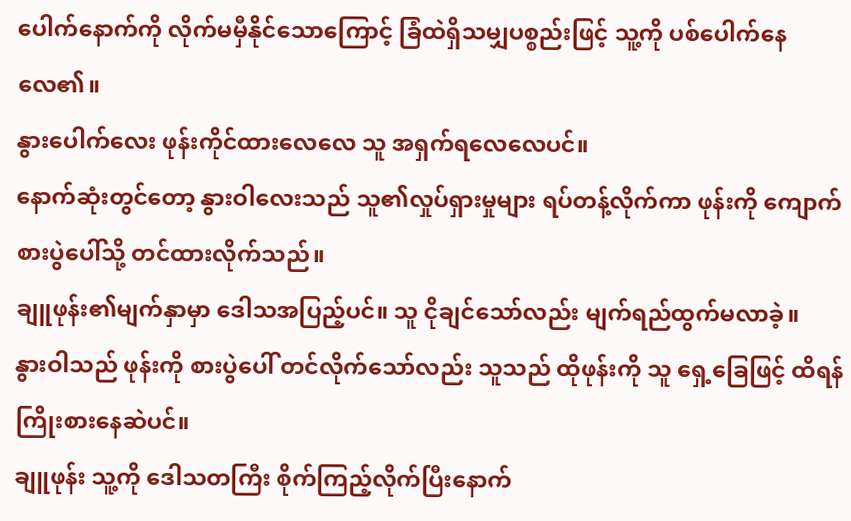ပေါက်နောက်ကို လိုက်မမှီနိုင်သောကြောင့် ခြံထဲရှိသမျှပစ္စည်းဖြင့် သူ့ကို ပစ်ပေါက်နေလေ၏။
နွားပေါက်လေး ဖုန်းကိုင်ထားလေလေ သူ အရှက်ရလေလေပင်။
နောက်ဆုံးတွင်တော့ နွားဝါလေးသည် သူ၏လှုပ်ရှားမှုများ ရပ်တန့်လိုက်ကာ ဖုန်းကို ကျောက်စားပွဲပေါ်သို့ တင်ထားလိုက်သည်။
ချူဖုန်း၏မျက်နှာမှာ ဒေါသအပြည့်ပင်။ သူ ငိုချင်သော်လည်း မျက်ရည်ထွက်မလာခဲ့။
နွားဝါသည် ဖုန်းကို စားပွဲပေါ် တင်လိုက်သော်လည်း သူသည် ထိုဖုန်းကို သူ ရှေ့ခြေဖြင့် ထိရန် ကြိုးစားနေဆဲပင်။
ချူဖုန်း သူ့ကို ဒေါသတကြီး စိုက်ကြည့်လိုက်ပြီးနောက်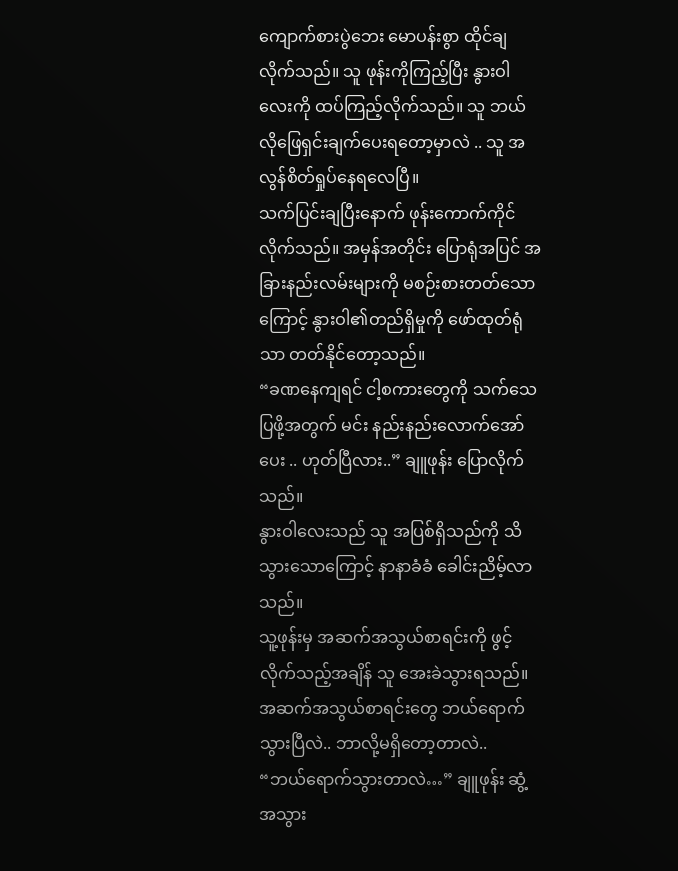ကျောက်စားပွဲဘေး မောပန်းစွာ ထိုင်ချလိုက်သည်။ သူ ဖုန်းကိုကြည့်ပြီး နွားဝါလေးကို ထပ်ကြည့်လိုက်သည်။ သူ ဘယ်လိုဖြေရှင်းချက်ပေးရတော့မှာလဲ .. သူ အလွန်စိတ်ရှုပ်နေရလေပြီ။
သက်ပြင်းချပြီးနောက် ဖုန်းကောက်ကိုင်လိုက်သည်။ အမှန်အတိုင်း ပြောရုံအပြင် အခြားနည်းလမ်းများကို မစဉ်းစားတတ်သောကြောင့် နွားဝါ၏တည်ရှိမှုကို ဖော်ထုတ်ရုံသာ တတ်နိုင်တော့သည်။
“ခဏနေကျရင် ငါ့စကားတွေကို သက်သေပြဖို့အတွက် မင်း နည်းနည်းလောက်အော်ပေး .. ဟုတ်ပြီလား..” ချူဖုန်း ပြောလိုက်သည်။
နွားဝါလေးသည် သူ အပြစ်ရှိသည်ကို သိသွားသောကြောင့် နာနာခံခံ ခေါင်းညိမ့်လာသည်။
သူ့ဖုန်းမှ အဆက်အသွယ်စာရင်းကို ဖွင့်လိုက်သည့်အချိန် သူ အေးခဲသွားရသည်။ အဆက်အသွယ်စာရင်းတွေ ဘယ်ရောက်သွားပြီလဲ.. ဘာလို့မရှိတော့တာလဲ..
“ဘယ်ရောက်သွားတာလဲ…” ချူဖုန်း ဆွံ့အသွား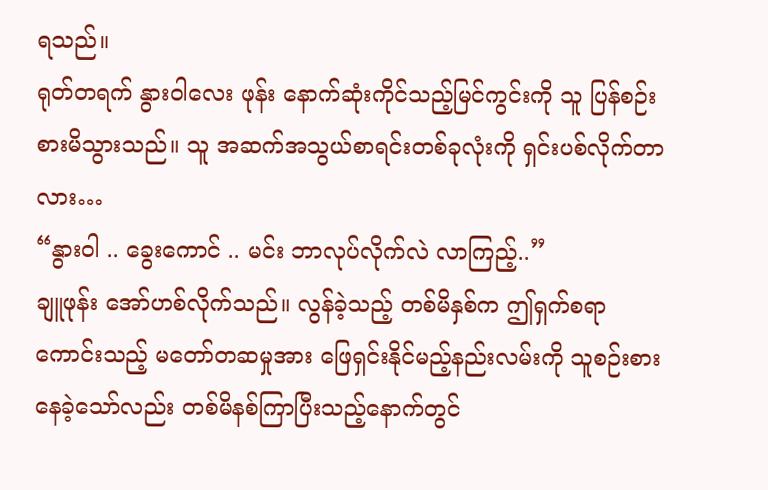ရသည်။
ရုတ်တရက် နွားဝါလေး ဖုန်း နောက်ဆုံးကိုင်သည့်မြင်ကွင်းကို သူ ပြန်စဉ်းစားမိသွားသည်။ သူ အဆက်အသွယ်စာရင်းတစ်ခုလုံးကို ရှင်းပစ်လိုက်တာလား…
“နွားဝါ .. ခွေးကောင် .. မင်း ဘာလုပ်လိုက်လဲ လာကြည့်..”
ချူဖုန်း အော်ဟစ်လိုက်သည်။ လွန်ခဲ့သည့် တစ်မိနှစ်က ဤရှက်စရာကောင်းသည့် မတော်တဆမှုအား ဖြေရှင်းနိုင်မည့်နည်းလမ်းကို သူစဉ်းစားနေခဲ့သော်လည်း တစ်မိနစ်ကြာပြီးသည့်နောက်တွင်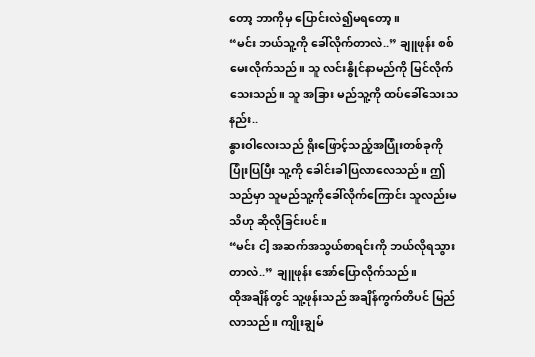တော့ ဘာကိုမှ ပြောင်းလဲ၍မရတော့။
“မင်း ဘယ်သူ့ကို ခေါ်လိုက်တာလဲ..” ချူဖုန်း စစ်မေးလိုက်သည်။ သူ လင်းနွိုင်နာမည်ကို မြင်လိုက်သေးသည်။ သူ အခြား မည်သူ့ကို ထပ်ခေါ်သေးသနည်း..
နွားဝါလေးသည် ရိုးဖြောင့်သည့်အပြုံးတစ်ခုကို ပြုံးပြပြီး သူ့ကို ခေါင်းခါပြလာလေသည်။ ဤသည်မှာ သူမည်သူ့ကိုခေါ်လိုက်ကြောင်း သူလည်းမသိဟု ဆိုလိုခြင်းပင်။
“မင်း ငါ့ အဆက်အသွယ်စာရင်းကို ဘယ်လိုရသွားတာလဲ..” ချူဖုန်း အော်ပြောလိုက်သည်။
ထိုအချိန်တွင် သူ့ဖုန်းသည် အချိန်ကွက်တိပင် မြည်လာသည်။ ကျိုးချွမ်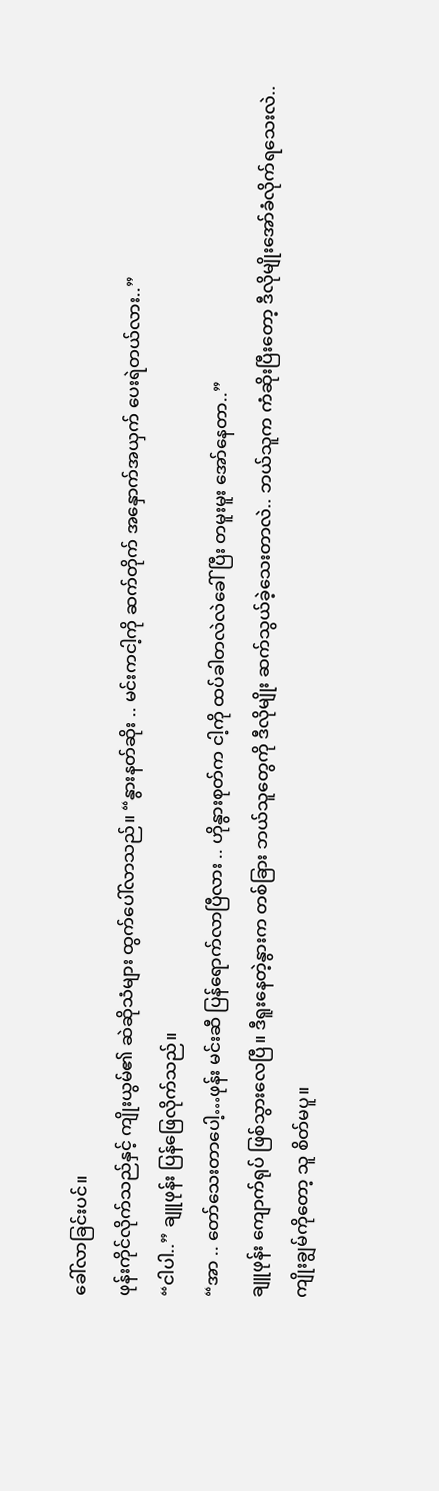ခေါ်လာခြင်းပင်။
ဖုန်းကိုင်လိုက်သည်နှင့် ကျိုးယွမ်၏ ဆဲဆိုသံများ ထွက်ပေါ်လာသည်။ “နွားနတ်ဆိုး .. မင်းကငါ့ကို ဆက်တိုက် အနှောက်အယှက် ပေးရဲတယ်လား..”
“ငါပါ..” ချူဖုန်း ပြန်ဖြေလိုက်သည်။
“အာ .. တော်သေးတာပေါ့…ဖုန်း မင်းဆီ ပြန်ရောက်လာပြီလား .. ဟိုနွားစုတ်က ငါ့ကို ထပ်ခါတလဲလဲခေါ်ပြီး တမူးမူး အော်နေတာ..”
ချူဖုန်း ကျောက်ရုပ် ဖြစ်သွားလေပြီ။ ဒီရူးနေတဲ့နွားက တစ်ခြား ဘယ်သူတွေကို ဒီလိုမျိုး ဆက်သွယ်ခဲ့သေးတာလဲ.. ဘယ်သူက ကံဆိုးပြီးတော့ ဒီလိုမျိုးအော်ခံလိုက်ရသေးလဲ..
ကျိုးချွမ်ကိုတော့ သူ စိတ်မပူ။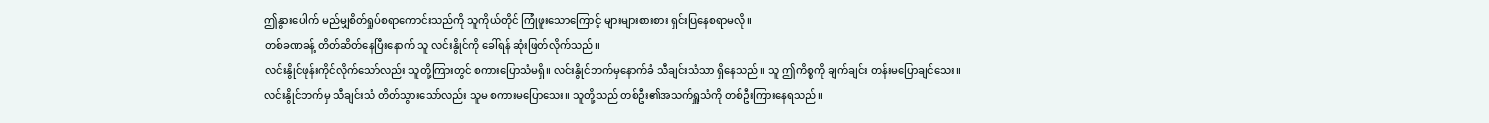ဤနွားပေါက် မည်မျှစိတ်ရှုပ်စရာကောင်းသည်ကို သူကိုယ်တိုင် ကြုံဖူးသောကြောင့် များများစားစား ရှင်းပြနေစရာမလို။
တစ်ခဏခန့် တိတ်ဆိတ်နေပြီးနောက် သူ လင်းနွိုင်ကို ခေါ်ရန် ဆုံးဖြတ်လိုက်သည်။
လင်းနွိုင်ဖုန်းကိုင်လိုက်သော်လည်း သူတို့ကြားတွင် စကားပြောသံမရှိ။ လင်းနွိုင်ဘက်မှနောက်ခံ သီချင်းသံသာ ရှိနေသည်။ သူ ဤကိစ္စကို ချက်ချင်း တန်းမပြောချင်သေး။
လင်းနွိုင်ဘက်မှ သီချင်းသံ တိတ်သွားသော်လည်း သူမ စကားမပြောသေး။ သူတို့သည် တစ်ဦး၏အသက်ရှူသံကို တစ်ဦးကြားနေရသည်။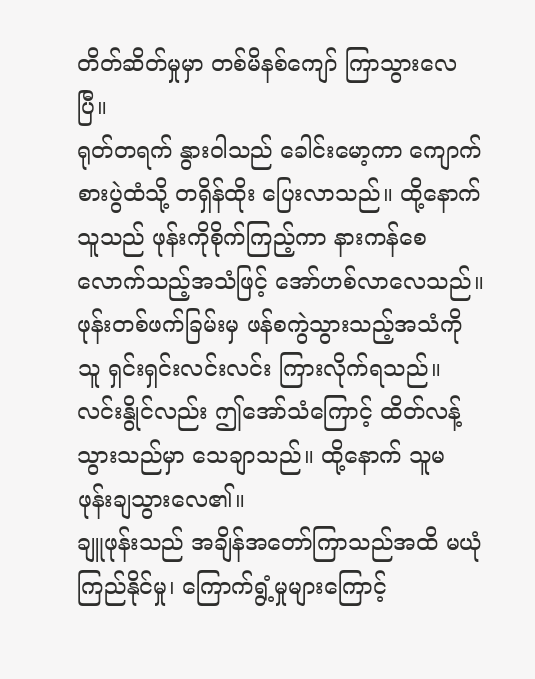တိတ်ဆိတ်မှုမှာ တစ်မိနစ်ကျော် ကြာသွားလေပြီ။
ရုတ်တရက် နွားဝါသည် ခေါင်းမော့ကာ ကျောက်စားပွဲထံသို့ တရှိန်ထိုး ပြေးလာသည်။ ထို့နောက် သူသည် ဖုန်းကိုစိုက်ကြည့်ကာ နားကန်စေလောက်သည့်အသံဖြင့် အော်ဟစ်လာလေသည်။
ဖုန်းတစ်ဖက်ခြမ်းမှ ဖန်စကွဲသွားသည့်အသံကို သူ ရှင်းရှင်းလင်းလင်း ကြားလိုက်ရသည်။ လင်းနွိုင်လည်း ဤအော်သံကြောင့် ထိတ်လန့်သွားသည်မှာ သေချာသည်။ ထို့နောက် သူမ ဖုန်းချသွားလေ၏။
ချူဖုန်းသည် အချိန်အတော်ကြာသည်အထိ မယုံကြည်နိုင်မှု၊ ကြောက်ရွံ့မှုများကြောင့်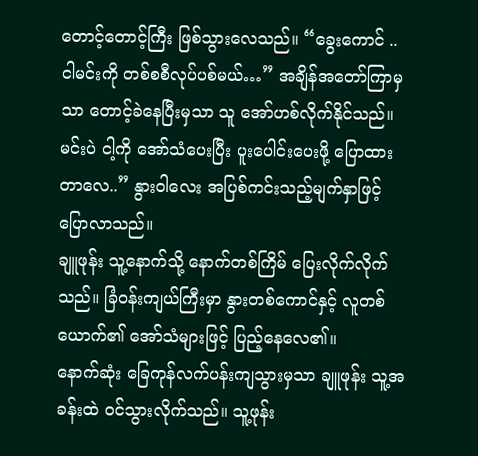တောင့်တောင့်ကြီး ဖြစ်သွားလေသည်။ “ခွေးကောင် .. ငါမင်းကို တစ်စစီလုပ်ပစ်မယ်…” အချိန်အတော်ကြာမှသာ တောင့်ခဲနေပြီးမှသာ သူ အော်ဟစ်လိုက်နိုင်သည်။
မင်းပဲ ငါ့ကို အော်သံပေးပြီး ပူးပေါင်းပေးဖို့ ပြောထားတာလေ..” နွားဝါလေး အပြစ်ကင်းသည့်မျက်နှာဖြင့် ပြောလာသည်။
ချူဖုန်း သူ့နောက်သို့ နောက်တစ်ကြိမ် ပြေးလိုက်လိုက်သည်။ ခြံဝန်းကျယ်ကြီးမှာ နွားတစ်ကောင်နှင့် လူတစ်ယောက်၏ အော်သံများဖြင့် ပြည့်နေလေ၏။
နောက်ဆုံး ခြေကုန်လက်ပန်းကျသွားမှသာ ချူဖုန်း သူ့အခန်းထဲ ဝင်သွားလိုက်သည်။ သူ့ဖုန်း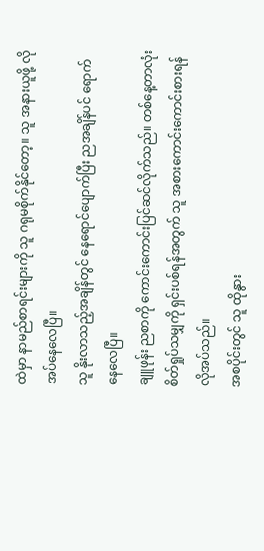ထဲမှာ နာမည်စာရင်းများကို သူ ဂရုမစိုက်နိုင်တော့။ သူ အနားယူဖို့ လိုအပ်နေလေပြီ။
သူ နိုးလာသည့်အချိန်တွင် နေရောင်ပျောက်ပြီး ညအချိန်ပင် ရောက်နေလေပြီ။
ချူဖုန်း ညစာကို ကောင်းကောင်းပြင်ဆင်လိုက်သည်။ တစ်နေ့တာလုံး စိတ်ရှုပ်သမျှကို ရှင်းပစ်ရန်အတွက် သူ အစားကောင်းကောင်းစားရန် လိုအပ်သည်။
အစပိုင်းတွင် သူ ထိုနွား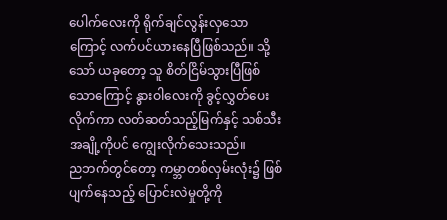ပေါက်လေးကို ရိုက်ချင်လွန်းလှသောကြောင့် လက်ပင်ယားနေပြီဖြစ်သည်။ သို့သော် ယခုတော့ သူ စိတ်ငြိမ်သွားပြီဖြစ်သောကြောင့် နွားဝါလေးကို ခွင့်လွှတ်ပေးလိုက်ကာ လတ်ဆတ်သည့်မြက်နှင့် သစ်သီးအချို့ကိုပင် ကျွေးလိုက်သေးသည်။
ညဘက်တွင်တော့ ကမ္ဘာတစ်လှမ်းလုံး၌ ဖြစ်ပျက်နေသည့် ပြောင်းလဲမှုတို့ကို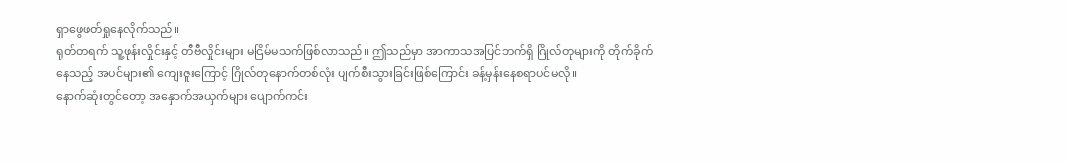ရှာဖွေဖတ်ရှုနေလိုက်သည်။
ရုတ်တရက် သူ့ဖုန်းလှိုင်းနှင့် တီဗီလှိုင်းများ မငြိမ်မသက်ဖြစ်လာသည်။ ဤသည်မှာ အာကာသအပြင်ဘက်ရှိ ဂြိုလ်တုများကို တိုက်ခိုက်နေသည့် အပင်များ၏ ကျေးဇူးကြောင့် ဂြိုလ်တုနောက်တစ်လုံး ပျက်စီးသွားခြင်းဖြစ်ကြောင်း ခန့်မှန်းနေစရာပင်မလို။
နောက်ဆုံးတွင်တော့ အနှောက်အယှက်များ ပျောက်ကင်း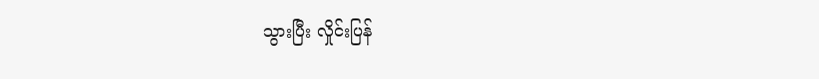သွားပြီး လှိုင်းပြန်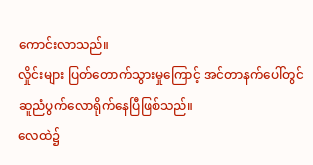ကောင်းလာသည်။
လှိုင်းများ ပြတ်တောက်သွားမှုကြောင့် အင်တာနက်ပေါ်တွင် ဆူညံပွက်လောရိုက်နေပြီဖြစ်သည်။
လေထဲ၌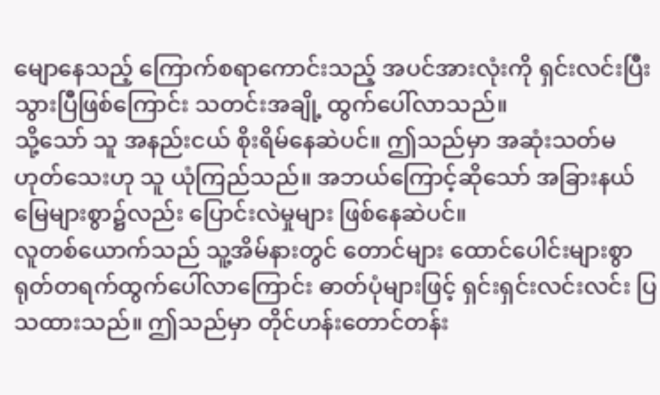မျောနေသည့် ကြောက်စရာကောင်းသည့် အပင်အားလုံးကို ရှင်းလင်းပြီးသွားပြီဖြစ်ကြောင်း သတင်းအချို့ ထွက်ပေါ်လာသည်။
သို့သော် သူ အနည်းငယ် စိုးရိမ်နေဆဲပင်။ ဤသည်မှာ အဆုံးသတ်မဟုတ်သေးဟု သူ ယုံကြည်သည်။ အဘယ်ကြောင့်ဆိုသော် အခြားနယ်မြေများစွာ၌လည်း ပြောင်းလဲမှုများ ဖြစ်နေဆဲပင်။
လူတစ်ယောက်သည် သူ့အိမ်နားတွင် တောင်များ ထောင်ပေါင်းများစွာ ရုတ်တရက်ထွက်ပေါ်လာကြောင်း ဓာတ်ပုံများဖြင့် ရှင်းရှင်းလင်းလင်း ပြသထားသည်။ ဤသည်မှာ တိုင်ဟန်းတောင်တန်း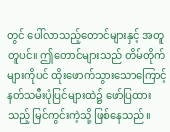တွင် ပေါ်လာသည့်တောင်များနှင့် အတူတူပင်။ ဤတောင်များသည် တိမ်တိုက်များကိုပင် ထိုးဖောက်သွားသောကြောင့် နတ်သမီးပုံပြင်များထဲ၌ ဖော်ပြထားသည့် မြင်ကွင်းကဲ့သို့ ဖြစ်နေသည်။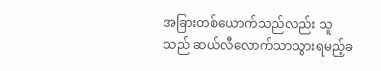အခြားတစ်ယောက်သည်လည်း သူသည် ဆယ်လီလောက်သာသွားရမည့်ခ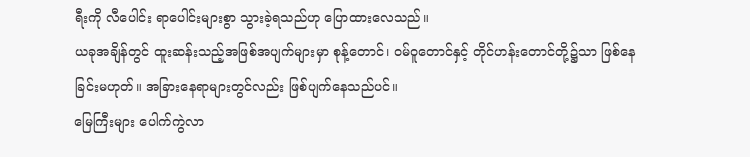ရီးကို လီပေါင်း ရာပေါင်းများစွာ သွားခဲ့ရသည်ဟု ပြောထားလေသည်။
ယခုအချိန်တွင် ထူးဆန်းသည့်အဖြစ်အပျက်များမှာ စုန့်တောင်၊ ဝမ်ဝူတောင်နှင့် တိုင်ဟန်းတောင်တို့၌သာ ဖြစ်နေခြင်းမဟုတ်။ အခြားနေရာများတွင်လည်း ဖြစ်ပျက်နေသည်ပင်။
မြေကြီးများ ပေါက်ကွဲလာ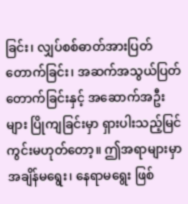ခြင်း၊ လျှပ်စစ်ဓာတ်အားပြတ်တောက်ခြင်း၊ အဆက်အသွယ်ပြတ်တောက်ခြင်းနှင့် အဆောက်အဦးများ ပြိုကျခြင်းမှာ ရှားပါးသည့်မြင်ကွင်းမဟုတ်တော့။ ဤအရာများမှာ အချိန်မရွေး၊ နေရာမရွေး ဖြစ်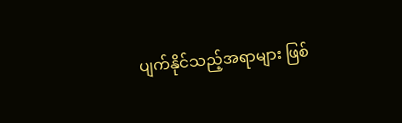ပျက်နိုင်သည့်အရာများ ဖြစ်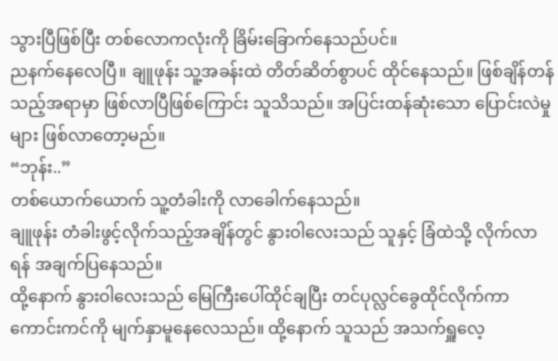သွားပြီဖြစ်ပြီး တစ်လောကလုံးကို ခြိမ်းခြောက်နေသည်ပင်။
ညနက်နေလေပြီ။ ချူဖုန်း သူ့အခန်းထဲ တိတ်ဆိတ်စွာပင် ထိုင်နေသည်။ ဖြစ်ချိန်တန်သည့်အရာမှာ ဖြစ်လာပြီဖြစ်ကြောင်း သူသိသည်။ အပြင်းထန်ဆုံးသော ပြောင်းလဲမှုများ ဖြစ်လာတော့မည်။
“ဘုန်း..”
တစ်ယောက်ယောက် သူ့တံခါးကို လာခေါက်နေသည်။
ချူဖုန်း တံခါးဖွင့်လိုက်သည့်အချိန်တွင် နွားဝါလေးသည် သူနှင့် ခြံထဲသို့ လိုက်လာရန် အချက်ပြနေသည်။
ထို့နောက် နွားဝါလေးသည် မြေကြီးပေါ်ထိုင်ချပြီး တင်ပုလ္လင်ခွေထိုင်လိုက်ကာ ကောင်းကင်ကို မျက်နှာမူနေလေသည်။ ထို့နောက် သူသည် အသက်ရှူလေ့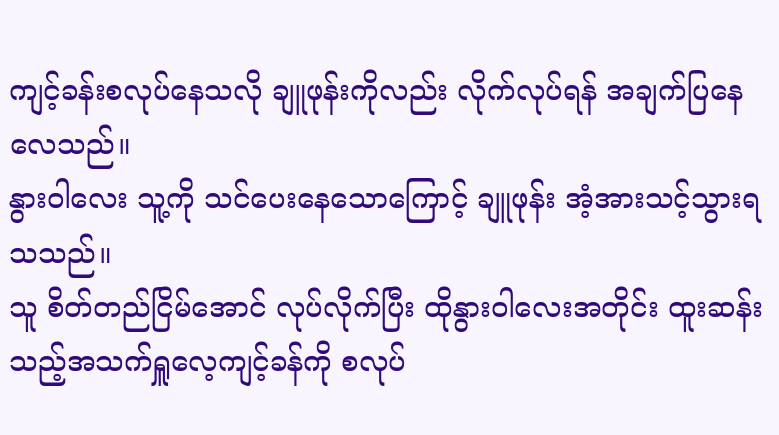ကျင့်ခန်းစလုပ်နေသလို ချူဖုန်းကိုလည်း လိုက်လုပ်ရန် အချက်ပြနေလေသည်။
နွားဝါလေး သူ့ကို သင်ပေးနေသောကြောင့် ချူဖုန်း အံ့အားသင့်သွားရသသည်။
သူ စိတ်တည်ငြိမ်အောင် လုပ်လိုက်ပြီး ထိုနွားဝါလေးအတိုင်း ထူးဆန်းသည့်အသက်ရှူလေ့ကျင့်ခန်ကို စလုပ်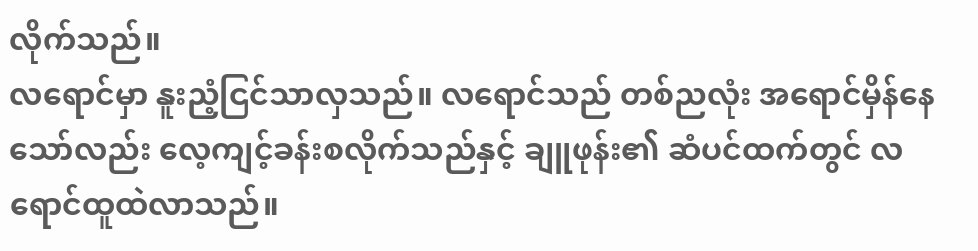လိုက်သည်။
လရောင်မှာ နူးညံ့ငြင်သာလှသည်။ လရောင်သည် တစ်ညလုံး အရောင်မှိန်နေသော်လည်း လေ့ကျင့်ခန်းစလိုက်သည်နှင့် ချူဖုန်း၏ ဆံပင်ထက်တွင် လရောင်ထူထဲလာသည်။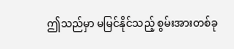ဤသည်မှာ မမြင်နိုင်သည့် စွမ်းအားတစ်ခု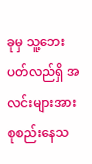ခုမှ သူ့ဘေးပတ်လည်ရှိ အလင်းများအား စုစည်းနေသ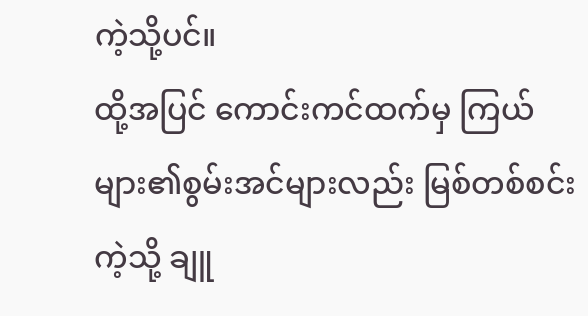ကဲ့သို့ပင်။
ထို့အပြင် ကောင်းကင်ထက်မှ ကြယ်များ၏စွမ်းအင်များလည်း မြစ်တစ်စင်းကဲ့သို့ ချူ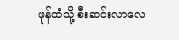ဖုန်ထံသို့ စီးဆင်းလာလေ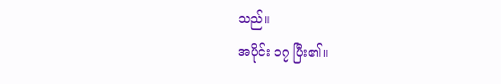သည်။
အပိုင်း ၁၇ ပြီး၏။